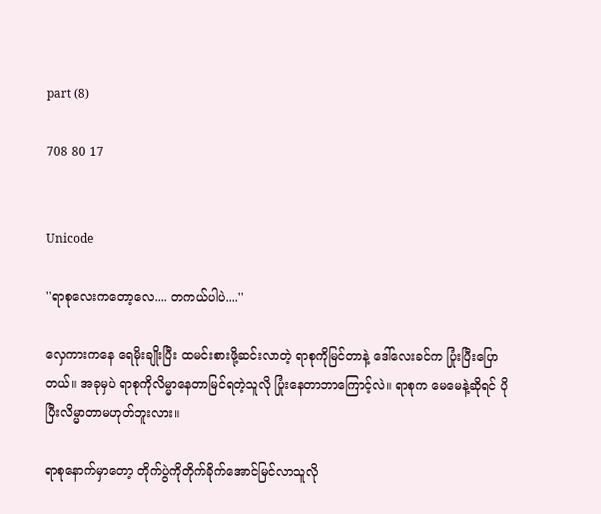part (8)

708 80 17


Unicode

''ရာစုလေးကတော့လေ.... တကယ်ပါပဲ....''

လှေကားကနေ ရေမိုးချိုးပြီး ထမင်းစားဖို့ဆင်းလာတဲ့ ရာစုကိုမြင်တာနဲ့ ဒေါ်လေးခင်က ပြုံးပြီးပြောတယ်။ အခုမှပဲ ရာစုကိုလိမ္မာနေတာမြင်ရတဲ့သူလို ပြုံးနေတာဘာကြောင့်လဲ။ ရာစုက မေမေနဲ့ဆိုရင် ပိုပြီးလိမ္မာတာမဟုတ်ဘူးလား။

ရာစုနောက်မှာတော့ တိုက်ပွဲကိုတိုက်ခိုက်အောင်မြင်လာသူလို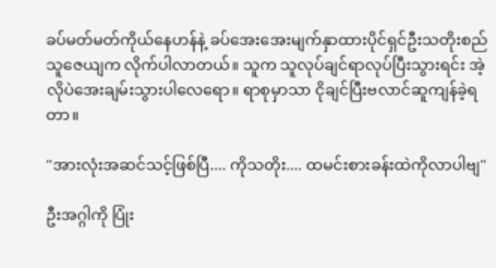ခပ်မတ်မတ်ကိုယ်နေဟန်နဲ့ ခပ်အေးအေးမျက်နှာထားပိုင်ရှင်ဦးသတိုးစည်သူဇေယျက လိုက်ပါလာတယ်။ သူက သူလုပ်ချင်ရာလုပ်ပြီးသွားရင်း အဲ့လိုပဲအေးချမ်းသွားပါလေရော။ ရာစုမှာသာ ငိုချင်ပြီးဗလာင်ဆူကျန်ခဲ့ရတာ။

''အားလုံးအဆင်သင့်ဖြစ်ပြီ.... ကိုသတိုး.... ထမင်းစားခန်းထဲကိုလာပါဗျ''

ဦးအဂ္ဂါကို ပြုံး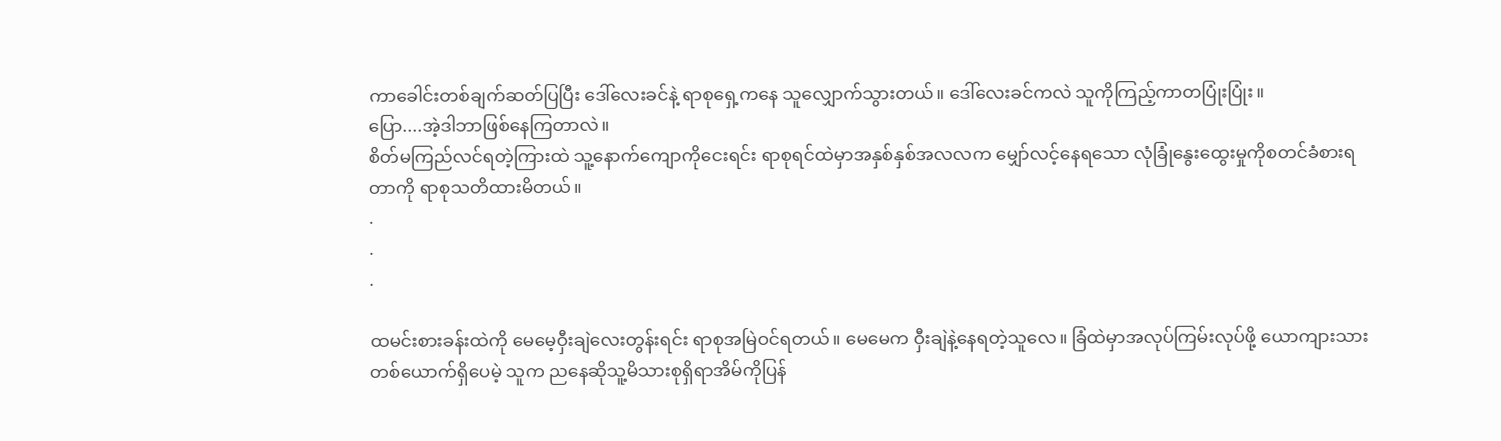ကာခေါင်းတစ်ချက်ဆတ်ပြပြီး ဒေါ်လေးခင်နဲ့ ရာစုရှေ့ကနေ သူလျှောက်သွားတယ်။ ဒေါ်လေးခင်ကလဲ သူကိုကြည့်ကာတပြုံးပြုံး။
ပြော....အဲ့ဒါဘာဖြစ်နေကြတာလဲ။
စိတ်မကြည်လင်ရတဲ့ကြားထဲ သူ့နောက်ကျောကိုငေးရင်း ရာစုရင်ထဲမှာအနှစ်နှစ်အလလက မျှော်လင့်နေရသော လုံခြုံနွေးထွေးမှုကိုစတင်ခံစားရတာကို ရာစုသတိထားမိတယ်။
.
.
.

ထမင်းစားခန်းထဲကို မေမေ့ဝှီးချဲလေးတွန်းရင်း ရာစုအမြဲဝင်ရတယ်။ မေမေက ဝှီးချဲနဲ့နေရတဲ့သူလေ။ ခြံထဲမှာအလုပ်ကြမ်းလုပ်ဖို့ ယောကျားသားတစ်ယောက်ရှိပေမဲ့ သူက ညနေဆိုသူ့မိသားစုရှိရာအိမ်ကိုပြန်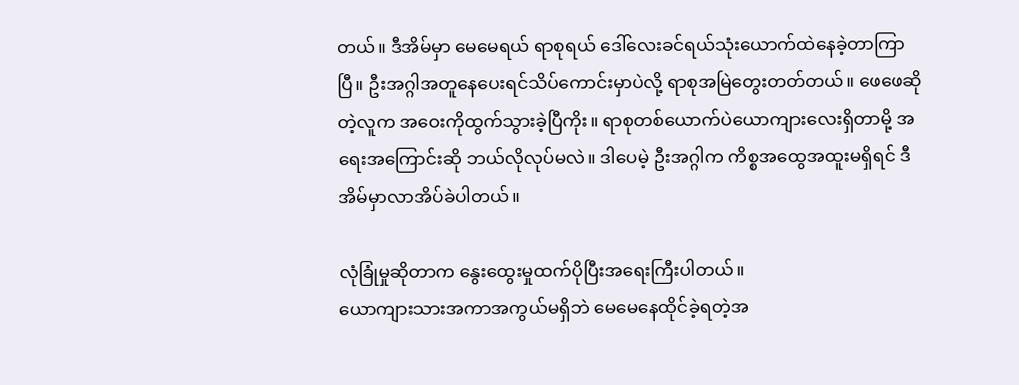တယ်။ ဒီအိမ်မှာ မေမေရယ် ရာစုရယ် ဒေါ်လေးခင်ရယ်သုံးယောက်ထဲနေခဲ့တာကြာပြီ။ ဦးအဂ္ဂါအတူနေပေးရင်သိပ်ကောင်းမှာပဲလို့ ရာစုအမြဲတွေးတတ်တယ်။ ဖေဖေဆိုတဲ့လူက အဝေးကိုထွက်သွားခဲ့ပြီကိုး။ ရာစုတစ်ယောက်ပဲယောကျားလေးရှိတာမို့ အရေးအကြောင်းဆို ဘယ်လိုလုပ်မလဲ။ ဒါပေမဲ့ ဦးအဂ္ဂါက ကိစ္စအထွေအထူးမရှိရင် ဒီအိမ်မှာလာအိပ်ခဲပါတယ်။

လုံခြုံမှုဆိုတာက နွေးထွေးမှုထက်ပိုပြီးအရေးကြီးပါတယ်။
ယောကျားသားအကာအကွယ်မရှိဘဲ မေမေနေထိုင်ခဲ့ရတဲ့အ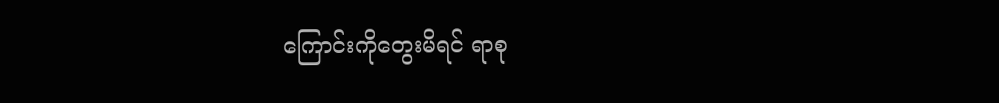ကြောင်းကိုတွေးမိရင် ရာစု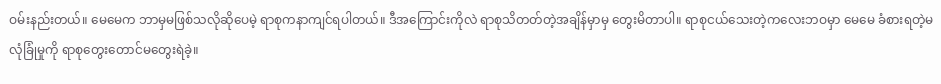ဝမ်းနည်းတယ်။ မေမေက ဘာမှမဖြစ်သလိုဆိုပေမဲ့ ရာစုကနာကျင်ရပါတယ်။ ဒီအကြောင်းကိုလဲ ရာစုသိတတ်တဲ့အချိန်မှာမှ တွေးမိတာပါ။ ရာစုငယ်သေးတဲ့ကလေးဘဝမှာ မေမေ ခံစားရတဲ့မလုံခြုံမှုကို ရာစုတွေးတောင်မတွေးရဲခဲ့။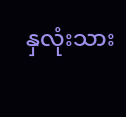နှလုံးသား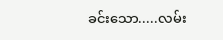ခင်းသော.....လမ်း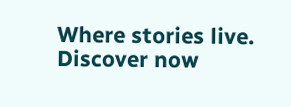Where stories live. Discover now